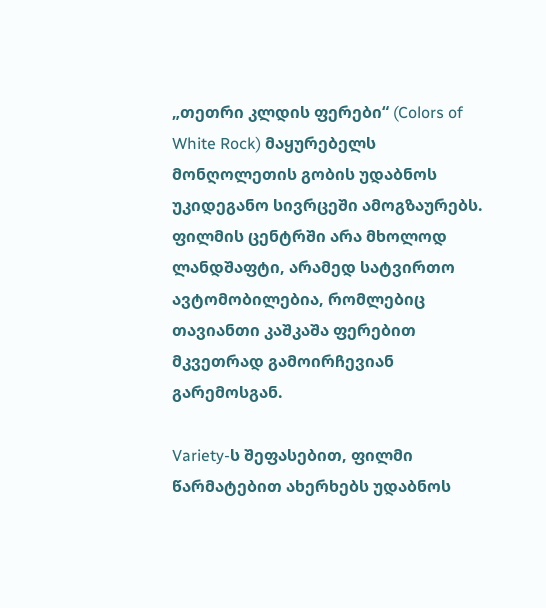„თეთრი კლდის ფერები“ (Colors of White Rock) მაყურებელს მონღოლეთის გობის უდაბნოს უკიდეგანო სივრცეში ამოგზაურებს. ფილმის ცენტრში არა მხოლოდ ლანდშაფტი, არამედ სატვირთო ავტომობილებია, რომლებიც თავიანთი კაშკაშა ფერებით მკვეთრად გამოირჩევიან გარემოსგან.

Variety-ს შეფასებით, ფილმი წარმატებით ახერხებს უდაბნოს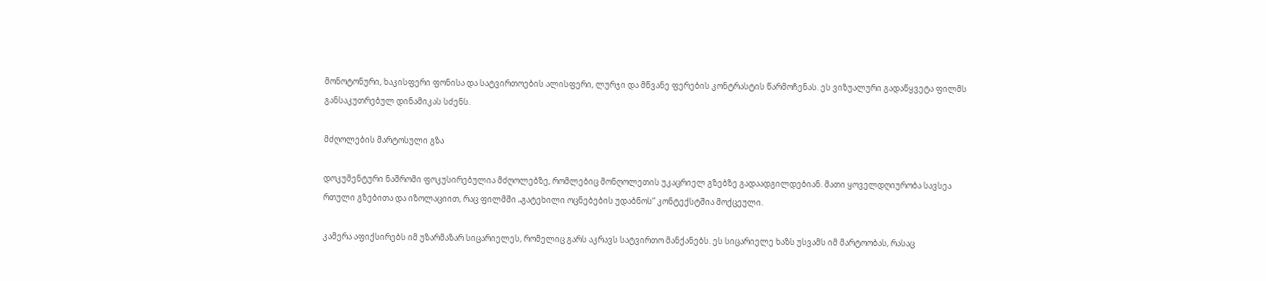მონოტონური, ხაკისფერი ფონისა და სატვირთოების ალისფერი, ლურჯი და მწვანე ფერების კონტრასტის წარმოჩენას. ეს ვიზუალური გადაწყვეტა ფილმს განსაკუთრებულ დინამიკას სძენს.

მძღოლების მარტოსული გზა

დოკუმენტური ნაშრომი ფოკუსირებულია მძღოლებზე, რომლებიც მონღოლეთის უკაცრიელ გზებზე გადაადგილდებიან. მათი ყოველდღიურობა სავსეა რთული გზებითა და იზოლაციით, რაც ფილმში „გატეხილი ოცნებების უდაბნოს“ კონტექსტშია მოქცეული.

კამერა აფიქსირებს იმ უზარმაზარ სიცარიელეს, რომელიც გარს აკრავს სატვირთო მანქანებს. ეს სიცარიელე ხაზს უსვამს იმ მარტოობას, რასაც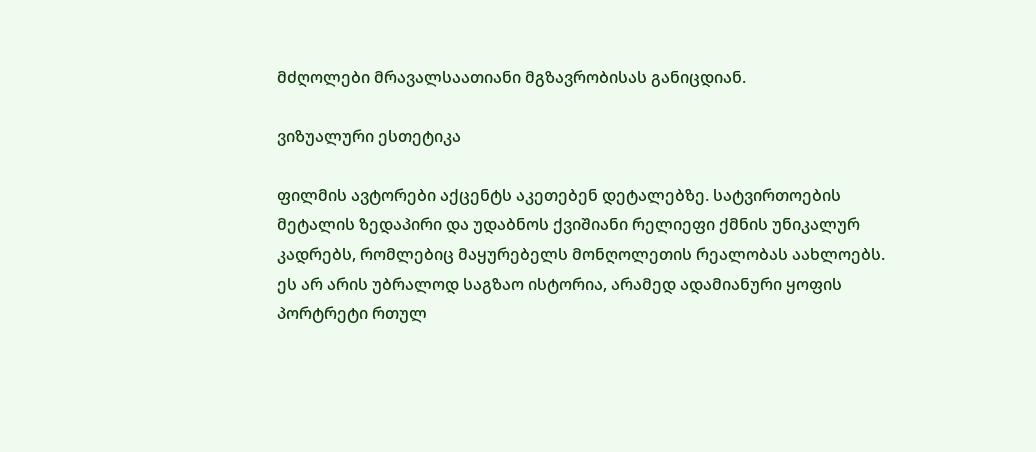მძღოლები მრავალსაათიანი მგზავრობისას განიცდიან.

ვიზუალური ესთეტიკა

ფილმის ავტორები აქცენტს აკეთებენ დეტალებზე. სატვირთოების მეტალის ზედაპირი და უდაბნოს ქვიშიანი რელიეფი ქმნის უნიკალურ კადრებს, რომლებიც მაყურებელს მონღოლეთის რეალობას აახლოებს. ეს არ არის უბრალოდ საგზაო ისტორია, არამედ ადამიანური ყოფის პორტრეტი რთულ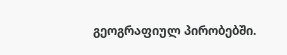გეოგრაფიულ პირობებში.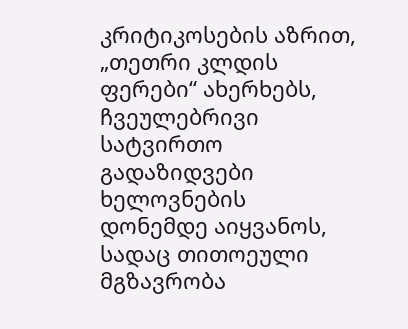კრიტიკოსების აზრით, „თეთრი კლდის ფერები“ ახერხებს, ჩვეულებრივი სატვირთო გადაზიდვები ხელოვნების დონემდე აიყვანოს, სადაც თითოეული მგზავრობა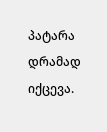პატარა დრამად იქცევა.